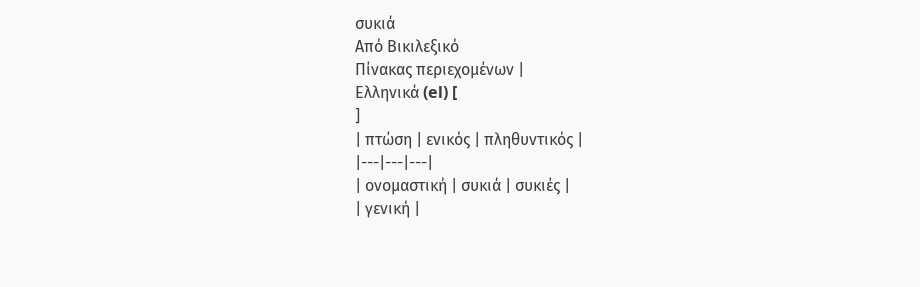συκιά
Από Βικιλεξικό
Πίνακας περιεχομένων |
Ελληνικά (el) [
]
| πτώση | ενικός | πληθυντικός |
|---|---|---|
| ονομαστική | συκιά | συκιές |
| γενική |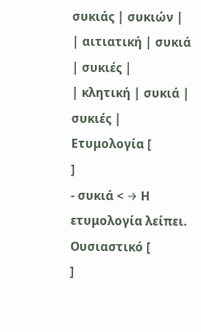συκιάς | συκιών |
| αιτιατική | συκιά | συκιές |
| κλητική | συκιά | συκιές |
Ετυμολογία [
]
- συκιά < → Η ετυμολογία λείπει.
Ουσιαστικό [
]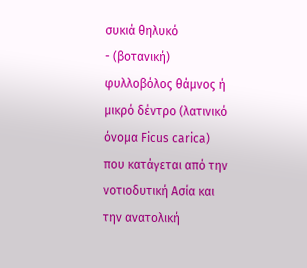συκιά θηλυκό
- (βοτανική) φυλλοβόλος θάμνος ή μικρό δέντρο (λατινικό όνομα Ficus carica) που κατάγεται από την νοτιοδυτική Ασία και την ανατολική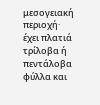μεσογειακή περιοχή· έχει πλατιά τρίλοβα ή πεντάλοβα φύλλα και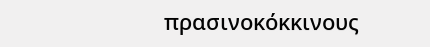πρασινοκόκκινους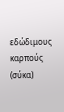εδώδιμους καρπούς (σύκα)